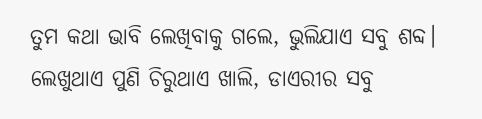ତୁମ କଥା ଭାବି ଲେଖିବାକୁ ଗଲେ, ଭୁଲିଯାଏ ସବୁ ଶବ୍ଦ।
ଲେଖୁଥାଏ ପୁଣି ଚିରୁଥାଏ ଖାଲି, ଡାଏରୀର ସବୁ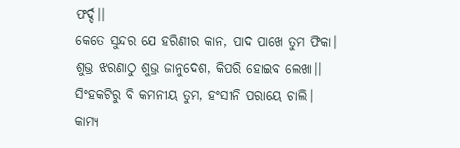ଫର୍ଦ୍ଦ।।
କେତେ ସୁନ୍ଦର ଯେ ହରିଣୀର କାନ, ପାଦ ପାଖେ ତୁମ ଫିକା।
ଶୁଭ୍ର ଝରଣାଠୁ ଶୁଭ୍ର ଜାନୁଦେଶ, କିପରି ହୋଇବ ଲେଖା।।
ସିଂହକଟିରୁ ବି କମନୀୟ ତୁମ, ହଂସୀନି ପରାୟେ ଚାଲି।
କାମ୍ୟ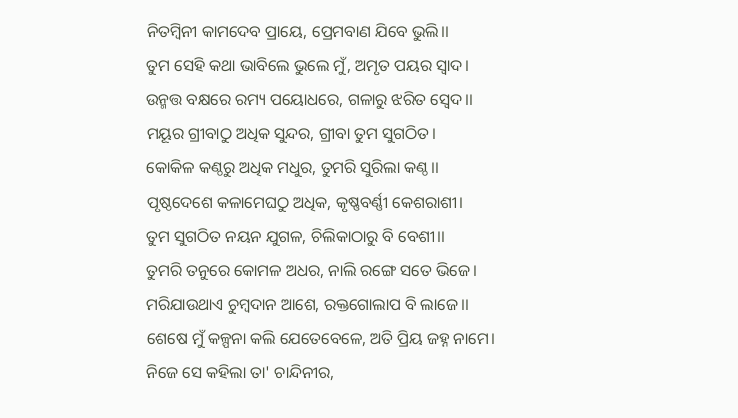ନିତମ୍ବିନୀ କାମଦେବ ପ୍ରାୟେ, ପ୍ରେମବାଣ ଯିବେ ଭୁଲି।।
ତୁମ ସେହି କଥା ଭାବିଲେ ଭୁଲେ ମୁଁ, ଅମୃତ ପୟର ସ୍ଵାଦ।
ଉନ୍ମତ୍ତ ବକ୍ଷରେ ରମ୍ୟ ପୟୋଧରେ, ଗଳାରୁ ଝରିତ ସ୍ୱେଦ।।
ମୟୂର ଗ୍ରୀବାଠୁ ଅଧିକ ସୁନ୍ଦର, ଗ୍ରୀବା ତୁମ ସୁଗଠିତ।
କୋକିଳ କଣ୍ଠରୁ ଅଧିକ ମଧୁର, ତୁମରି ସୁରିଲା କଣ୍ଠ।।
ପୃଷ୍ଠଦେଶେ କଳାମେଘଠୁ ଅଧିକ, କୃଷ୍ଣବର୍ଣ୍ଣୀ କେଶରାଶୀ।
ତୁମ ସୁଗଠିତ ନୟନ ଯୁଗଳ, ଚିଲିକାଠାରୁ ବି ବେଶୀ।।
ତୁମରି ତନୁରେ କୋମଳ ଅଧର, ନାଲି ରଙ୍ଗେ ସତେ ଭିଜେ।
ମରିଯାଉଥାଏ ଚୁମ୍ବଦାନ ଆଶେ, ରକ୍ତଗୋଲାପ ବି ଲାଜେ।।
ଶେଷେ ମୁଁ କଳ୍ପନା କଲି ଯେତେବେଳେ, ଅତି ପ୍ରିୟ ଜହ୍ନ ନାମେ।
ନିଜେ ସେ କହିଲା ତା' ଚାନ୍ଦିନୀର,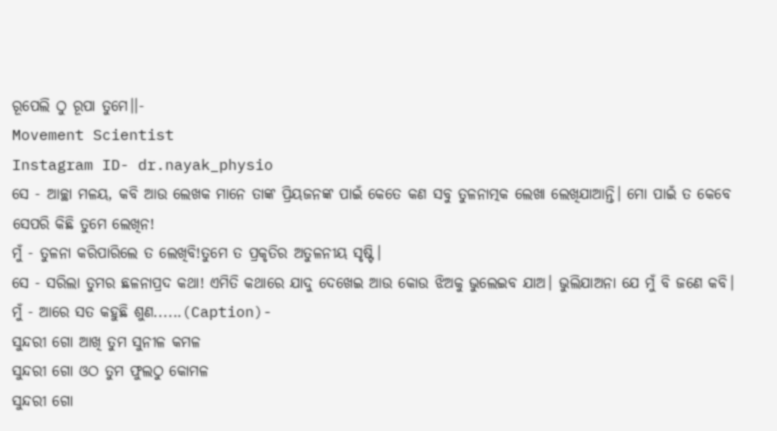ରୂପେଲି ଠୁ ରୂପା ତୁମେ।।-
Movement Scientist
Instagram ID- dr.nayak_physio
ସେ - ଆଚ୍ଛା ମଳୟ, କବି ଆଉ ଲେଖକ ମାନେ ତାଙ୍କ ପ୍ରିୟଜନଙ୍କ ପାଇଁ କେତେ କଣ ସବୁ ତୁଳନାତ୍ମକ ଲେଖା ଲେଖିଯାଆନ୍ତି। ମୋ ପାଇଁ ତ କେବେ ସେପରି କିଛି ତୁମେ ଲେଖିନ!
ମୁଁ - ତୁଳନା କରିପାରିଲେ ତ ଲେଖିବି!ତୁମେ ତ ପ୍ରକୃତିର ଅତୁଳନୀୟ ସୃଷ୍ଟି।
ସେ - ସରିଲା ତୁମର ଛଳନାପ୍ରଦ କଥା! ଏମିତି କଥାରେ ଯାଦୁ ଦେଖେଇ ଆଉ କୋଉ ଝିଅକୁ ଭୁଲେଇବ ଯାଅ। ଭୁଲିଯାଅନା ଯେ ମୁଁ ବି ଜଣେ କବି।
ମୁଁ - ଆରେ ସତ କହୁଛି ଶୁଣ......(Caption)-
ସୁନ୍ଦରୀ ଗୋ ଆଖି ତୁମ ସୁନୀଳ କମଳ
ସୁନ୍ଦରୀ ଗୋ ଓଠ ତୁମ ଫୁଲଠୁ କୋମଳ
ସୁନ୍ଦରୀ ଗୋ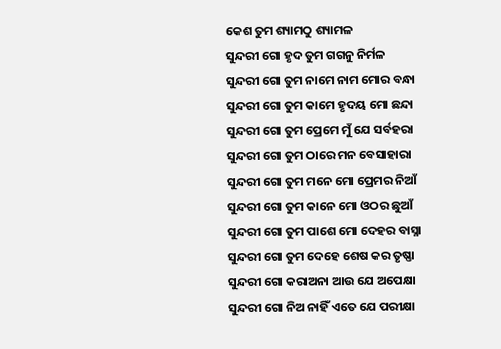କେଶ ତୁମ ଶ୍ୟାମଠୁ ଶ୍ୟାମଳ
ସୁନ୍ଦରୀ ଗୋ ହୃଦ ତୁମ ଗଗନୁ ନିର୍ମଳ
ସୁନ୍ଦରୀ ଗୋ ତୁମ ନାମେ ନାମ ମୋର ବନ୍ଧା
ସୁନ୍ଦରୀ ଗୋ ତୁମ କାମେ ହୃଦୟ ମୋ ଛନ୍ଦା
ସୁନ୍ଦରୀ ଗୋ ତୁମ ପ୍ରେମେ ମୁଁ ଯେ ସର୍ବହରା
ସୁନ୍ଦରୀ ଗୋ ତୁମ ଠାରେ ମନ ବେସାହାରା
ସୁନ୍ଦରୀ ଗୋ ତୁମ ମନେ ମୋ ପ୍ରେମର ନିଆଁ
ସୁନ୍ଦରୀ ଗୋ ତୁମ କାନେ ମୋ ଓଠର ଛୁଆଁ
ସୁନ୍ଦରୀ ଗୋ ତୁମ ପାଶେ ମୋ ଦେହର ବାସ୍ନା
ସୁନ୍ଦରୀ ଗୋ ତୁମ ଦେହେ ଶେଷ କର ତୃଷ୍ଣା
ସୁନ୍ଦରୀ ଗୋ କରାଅନା ଆଉ ଯେ ଅପେକ୍ଷା
ସୁନ୍ଦରୀ ଗୋ ନିଅ ନାହିଁ ଏତେ ଯେ ପରୀକ୍ଷା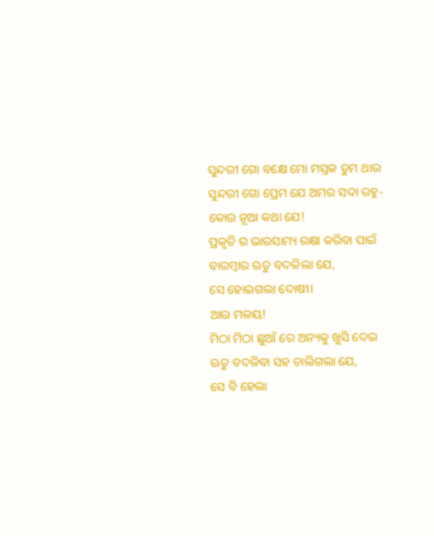ସୁନ୍ଦରୀ ଗୋ ବକ୍ଷେ ମୋ ମସ୍ତକ ତୁମ ଥାଉ
ସୁନ୍ଦରୀ ଗୋ ପ୍ରେମ ଯେ ଅମର ସଦା ରହୁ-
କୋଉ ନୂଆ କଥା ଯେ!
ପ୍ରକୃତି ର ଭାରସାମ୍ୟ ରକ୍ଷା କରିବା ପାଇଁ
ବାରମ୍ବାର ଋତୁ ବଦଳିଲା ଯେ,
ସେ ହୋଇଗଲା ଦୋଷୀ।
ଆଉ ମଳୟ!
ମିଠା ମିଠା ଛୁଆଁ ରେ ଅନ୍ୟକୁ ଖୁସି ଦେଇ
ଋତୁ ବଦଳିବା ସହ ଚାଲିଗଲା ଯେ,
ସେ ବି ହେଲା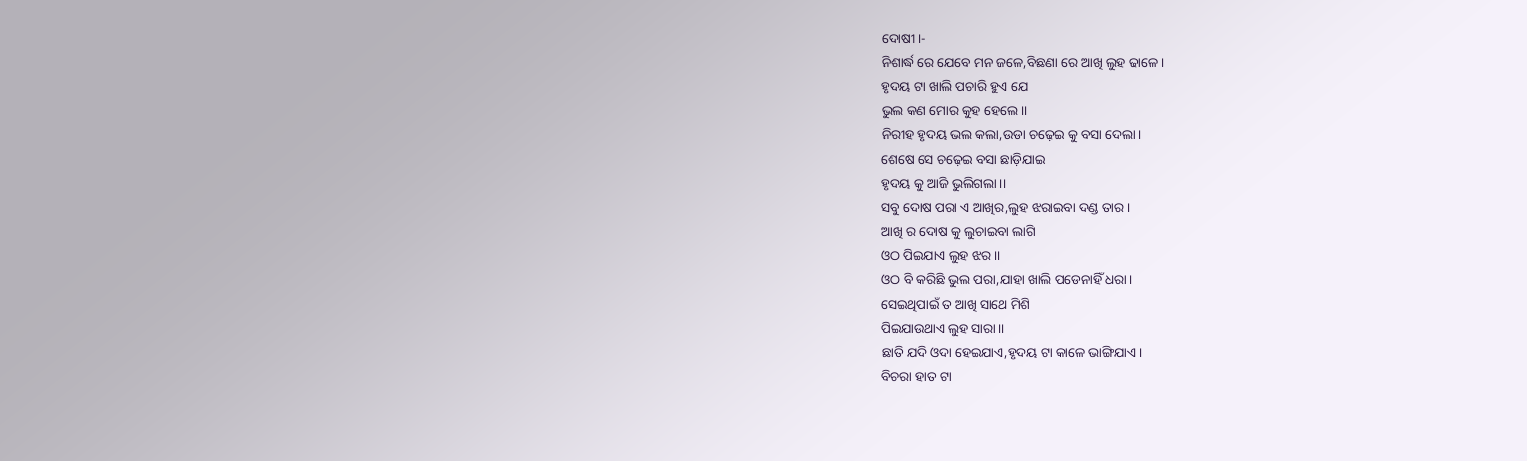ଦୋଷୀ।-
ନିଶାର୍ଦ୍ଧ ରେ ଯେବେ ମନ ଜଳେ,ବିଛଣା ରେ ଆଖି ଲୁହ ଢାଳେ।
ହୃଦୟ ଟା ଖାଲି ପଚାରି ହୁଏ ଯେ
ଭୁଲ କଣ ମୋର କୁହ ହେଲେ।।
ନିରୀହ ହୃଦୟ ଭଲ କଲା,ଉଡା ଚଢ଼େଇ କୁ ବସା ଦେଲା।
ଶେଷେ ସେ ଚଢ଼େଇ ବସା ଛାଡ଼ିଯାଇ
ହୃଦୟ କୁ ଆଜି ଭୁଲିଗଲା।।
ସବୁ ଦୋଷ ପରା ଏ ଆଖିର,ଲୁହ ଝରାଇବା ଦଣ୍ଡ ତାର।
ଆଖି ର ଦୋଷ କୁ ଲୁଚାଇବା ଲାଗି
ଓଠ ପିଇଯାଏ ଲୁହ ଝର।।
ଓଠ ବି କରିଛି ଭୁଲ ପରା,ଯାହା ଖାଲି ପଡେନାହିଁ ଧରା।
ସେଇଥିପାଇଁ ତ ଆଖି ସାଥେ ମିଶି
ପିଇଯାଉଥାଏ ଲୁହ ସାରା।।
ଛାତି ଯଦି ଓଦା ହେଇଯାଏ,ହୃଦୟ ଟା କାଳେ ଭାଙ୍ଗିଯାଏ।
ବିଚରା ହାତ ଟା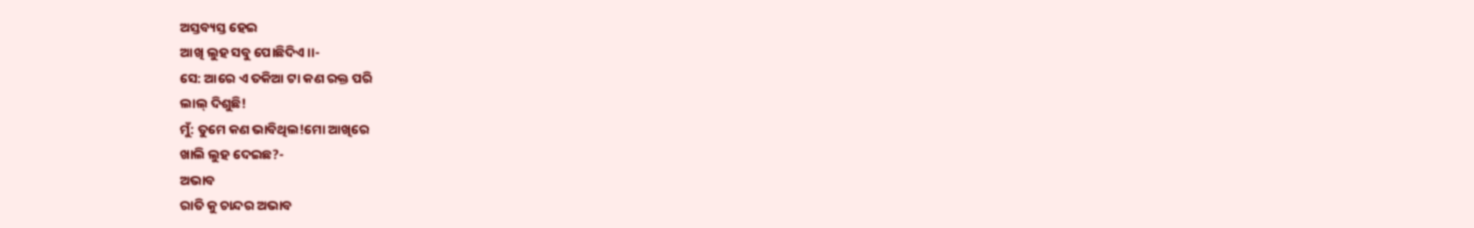ଅସ୍ତବ୍ୟସ୍ତ ହେଇ
ଆଖି ଲୁହ ସବୁ ପୋଛିଦିଏ।।-
ସେ: ଆରେ ଏ ତକିଆ ଟା କଣ ରକ୍ତ ପରି
ଲାଲ୍ ଦିଶୁଛି!
ମୁଁ: ତୁମେ କଣ ଭାବିଥିଲ!ମୋ ଆଖିରେ
ଖାଲି ଲୁହ ଦେଇଛ?-
ଅଭାବ
ରାତି କୁ ଚାନ୍ଦର ଅଭାବ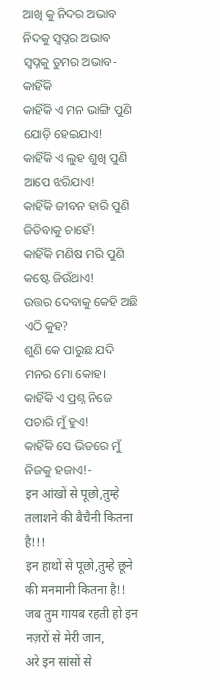ଆଖି କୁ ନିଦର ଅଭାବ
ନିଦକୁ ସ୍ୱପ୍ନର ଅଭାବ
ସ୍ବପ୍ନକୁ ତୁମର ଅଭାବ-
କାହିଁକି
କାହିଁକି ଏ ମନ ଭାଙ୍ଗି ପୁଣି ଯୋଡ଼ି ହେଇଯାଏ!
କାହିଁକି ଏ ଲୁହ ଶୁଖି ପୁଣି ଆପେ ଝରିଯାଏ!
କାହିଁକି ଜୀବନ ହାରି ପୁଣି ଜିତିବାକୁ ଚାହେଁ!
କାହିଁକି ମଣିଷ ମରି ପୁଣି କଷ୍ଟେ ଜିଉଁଥାଏ!
ଉତ୍ତର ଦେବାକୁ କେହି ଅଛି ଏଠି କୁହ?
ଶୁଣି କେ ପାରୁଛ ଯଦି ମନର ମୋ କୋହ।
କାହିଁକି ଏ ପ୍ରଶ୍ନ ନିଜେ ପଚାରି ମୁଁ ହୁଏ!
କାହିଁକି ସେ ଭିତରେ ମୁଁ ନିଜକୁ ହଜାଏ!-
इन आंखों से पूछो,तुम्हे तलाशने की बैचैनी कितना है!!!
इन हाथों से पूछो,तुम्हे छूने की मनमानी कितना है!!
जब तुम गायब रहती हो इन नज़रों से मेरी जान,
अरे इन सांसों से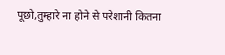पूछो,तुम्हारे ना होने से परेशानी कितना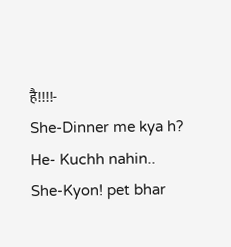है!!!!-
She-Dinner me kya h?
He- Kuchh nahin..
She-Kyon! pet bhar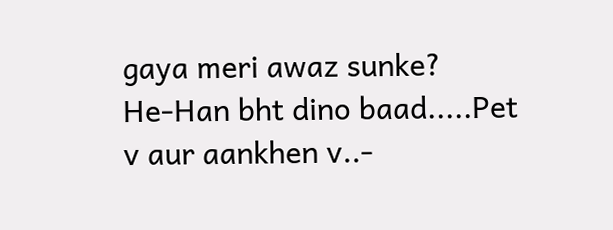gaya meri awaz sunke?
He-Han bht dino baad.....Pet v aur aankhen v..-